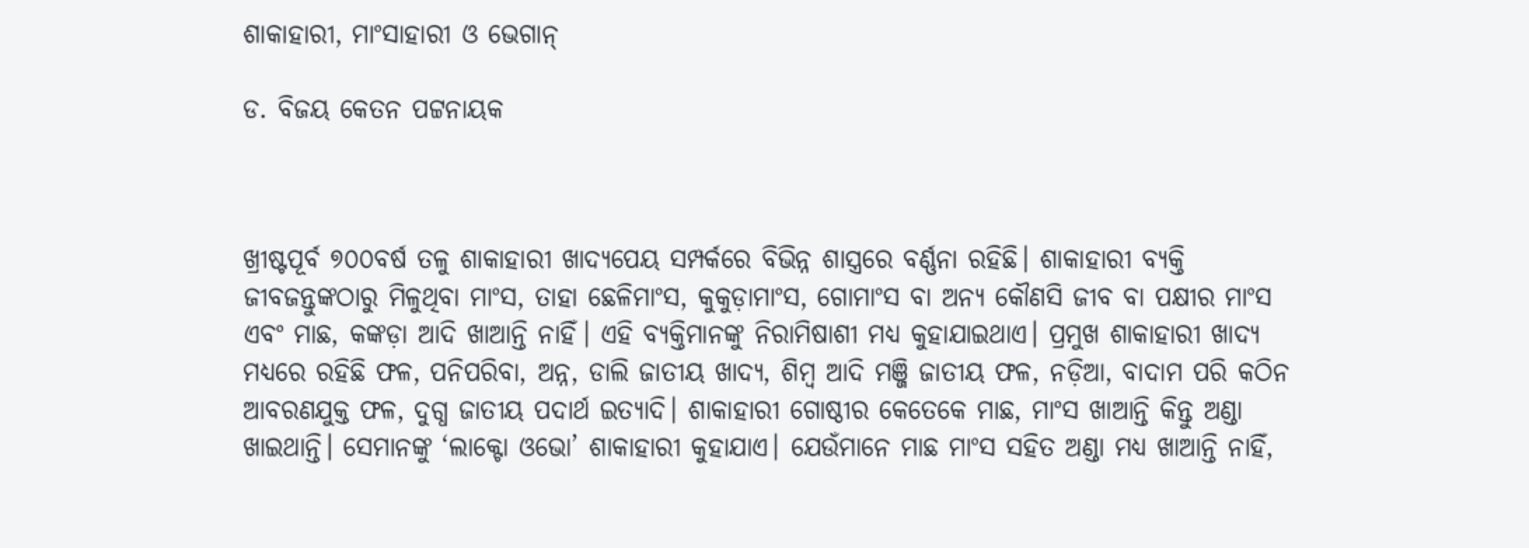ଶାକାହାରୀ, ମାଂସାହାରୀ ଓ ଭେଗାନ୍‌

ଡ. ବିଜୟ କେତନ ପଟ୍ଟନାୟକ



ଖ୍ରୀଷ୍ଟପୂର୍ବ ୭୦୦ବର୍ଷ ତଳୁ ଶାକାହାରୀ ଖାଦ୍ୟପେୟ ସମ୍ପର୍କରେ ବିଭିନ୍ନ ଶାସ୍ତ୍ରରେ ବର୍ଣ୍ଣନା ରହିଛି। ଶାକାହାରୀ ବ୍ୟକ୍ତି ଜୀବଜନ୍ତୁଙ୍କଠାରୁ ମିଳୁଥିବା ମାଂସ, ତାହା ଛେଳିମାଂସ, କୁକୁଡ଼ାମାଂସ, ଗୋମାଂସ ବା ଅନ୍ୟ କୌଣସି ଜୀବ ବା ପକ୍ଷୀର ମାଂସ ଏବଂ ମାଛ, କଙ୍କଡ଼ା ଆଦି ଖାଆନ୍ତି ନାହିଁ। ଏହି ବ୍ୟକ୍ତିମାନଙ୍କୁ ନିରାମିଷାଶୀ ମଧ୍ୟ କୁହାଯାଇଥାଏ। ପ୍ରମୁଖ ଶାକାହାରୀ ଖାଦ୍ୟ ମଧ୍ୟରେ ରହିଛି ଫଳ, ପନିପରିବା, ଅନ୍ନ, ଡାଲି ଜାତୀୟ ଖାଦ୍ୟ, ଶିମ୍ବ ଆଦି ମଞ୍ଜି ଜାତୀୟ ଫଳ, ନଡ଼ିଆ, ବାଦାମ ପରି କଠିନ ଆବରଣଯୁକ୍ତ ଫଳ, ଦୁଗ୍ଧ ଜାତୀୟ ପଦାର୍ଥ ଇତ୍ୟାଦି। ଶାକାହାରୀ ଗୋଷ୍ଠୀର କେତେକେ ମାଛ, ମାଂସ ଖାଆନ୍ତି କିନ୍ତୁ ଅଣ୍ଡା ଖାଇଥାନ୍ତି। ସେମାନଙ୍କୁ ‘ଲାକ୍ଟୋ ଓଭୋ’ ଶାକାହାରୀ କୁହାଯାଏ। ଯେଉଁମାନେ ମାଛ ମାଂସ ସହିତ ଅଣ୍ଡା ମଧ୍ୟ ଖାଆନ୍ତି ନାହିଁ,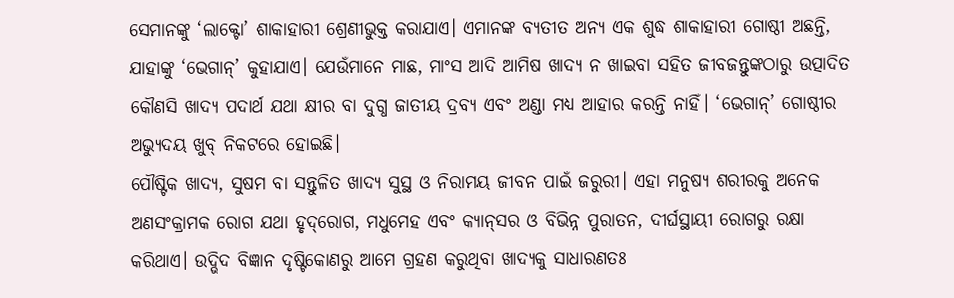ସେମାନଙ୍କୁ ‘ଲାକ୍ଟୋ’ ଶାକାହାରୀ ଶ୍ରେଣୀଭୁକ୍ତ କରାଯାଏ। ଏମାନଙ୍କ ବ୍ୟତୀତ ଅନ୍ୟ ଏକ ଶୁଦ୍ଧ ଶାକାହାରୀ ଗୋଷ୍ଠୀ ଅଛନ୍ତି, ଯାହାଙ୍କୁ ‘ଭେଗାନ୍‌’ କୁହାଯାଏ। ଯେଉଁମାନେ ମାଛ, ମାଂସ ଆଦି ଆମିଷ ଖାଦ୍ୟ ନ ଖାଇବା ସହିତ ଜୀବଜନ୍ତୁଙ୍କଠାରୁ ଉତ୍ପାଦିତ କୌଣସି ଖାଦ୍ୟ ପଦାର୍ଥ ଯଥା କ୍ଷୀର ବା ଦୁଗ୍ଧ ଜାତୀୟ ଦ୍ରବ୍ୟ ଏବଂ ଅଣ୍ଡା ମଧ୍ୟ ଆହାର କରନ୍ତି ନାହିଁ। ‘ଭେଗାନ୍‌’ ଗୋଷ୍ଠୀର ଅଭ୍ୟୁଦୟ ଖୁବ୍‌ ନିକଟରେ ହୋଇଛି।
ପୌଷ୍ଟିକ ଖାଦ୍ୟ, ସୁଷମ ବା ସନ୍ତୁଳିତ ଖାଦ୍ୟ ସୁସ୍ଥ ଓ ନିରାମୟ ଜୀବନ ପାଇଁ ଜରୁରୀ। ଏହା ମନୁଷ୍ୟ ଶରୀରକୁ ଅନେକ ଅଣସଂକ୍ରାମକ ରୋଗ ଯଥା ହୃଦ୍‌ରୋଗ, ମଧୁମେହ ଏବଂ କ୍ୟାନ୍‌ସର ଓ ବିଭିନ୍ନ ପୁରାତନ, ଦୀର୍ଘସ୍ଥାୟୀ ରୋଗରୁ ରକ୍ଷା କରିଥାଏ। ଉଦ୍ଭିଦ ବିଜ୍ଞାନ ଦୃଷ୍ଟିକୋଣରୁ ଆମେ ଗ୍ରହଣ କରୁଥିବା ଖାଦ୍ୟକୁ ସାଧାରଣତଃ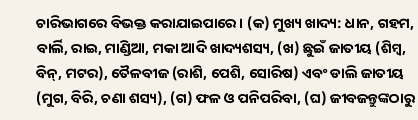ଚାରିଭାଗରେ ବିଭକ୍ତ କରାଯାଇପାରେ। (କ) ମୁଖ୍ୟ ଖାଦ୍ୟ: ଧାନ, ଗହମ, ବାର୍ଲି, ରାଇ, ମାଣ୍ଡିଆ, ମକା ଆଦି ଖାଦ୍ୟଶସ୍ୟ, (ଖ) ଛୁଇଁ ଜାତୀୟ (ଶିମ୍ବ, ବିନ୍‌, ମଟର), ତୈଳବୀଜ (ରାଶି, ପେଶି, ସୋରିଷ) ଏବଂ ଡାଲି ଜାତୀୟ (ମୁଗ, ବିରି, ଚଣା ଶସ୍ୟ), (ଗ) ଫଳ ଓ ପନିପରିବା, (ଘ) ଜୀବଜନ୍ତୁଙ୍କଠାରୁ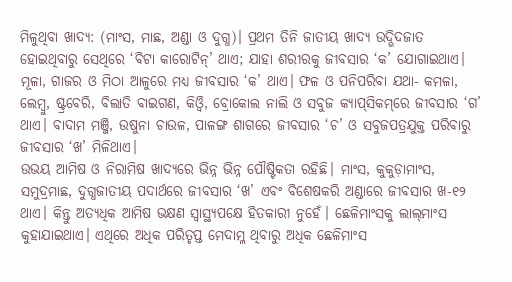ମିଳୁଥିବା ଖାଦ୍ୟ: (ମାଂସ, ମାଛ, ଅଣ୍ଡା ଓ ଦୁଗ୍ଧ)। ପ୍ରଥମ ତିନି ଜାତୀୟ ଖାଦ୍ୟ ଉଦ୍ଭିଦଜାତ ହୋଇଥିବାରୁ ସେଥିରେ ‘ବିଟା କାରୋଟିନ୍‌’ ଥାଏ; ଯାହା ଶରୀରକୁ ଜୀବସାର ‘କ’ ଯୋଗାଇଥାଏ। ମୂଳା, ଗାଜର ଓ ମିଠା ଆଳୁରେ ମଧ୍ୟ ଜୀବସାର ‘କ’ ଥାଏ। ଫଳ ଓ ପନିପରିବା ଯଥା- କମଳା, ଲେମ୍ବୁ, ଷ୍ଟ୍ରବେରି, ବିଲାତି ବାଇଗଣ, କିଓ୍ବି, ବ୍ରୋକୋଲ ନାଲି ଓ ସବୁଜ କ୍ୟାପ୍‌ସିକମ୍‌ରେ ଜୀବସାର ‘ଗ’ ଥାଏ। ବାଦାମ ମଞ୍ଜି, ଉଷୁନା ଚାଉଳ, ପାଳଙ୍ଗ ଶାଗରେ ଜୀବସାର ‘ଚ’ ଓ ସବୁଜପତ୍ରଯୁକ୍ତ ପରିବାରୁ ଜୀବସାର ‘ଖ’ ମିଳିଥାଏ।
ଉଭୟ ଆମିଷ ଓ ନିରାମିଷ ଖାଦ୍ୟରେ ଭିନ୍ନ ଭିନ୍ନ ପୌଷ୍ଟିକତା ରହିଛି। ମାଂସ, କୁକୁଡ଼ାମାଂସ, ସମୁଦ୍ରମାଛ, ଦୁଗ୍ଧଜାତୀୟ ପଦାର୍ଥରେ ଜୀବସାର ‘ଖ’ ଏବଂ ବିଶେଷକରି ଅଣ୍ଡାରେ ଜୀବସାର ଖ-୧୨ ଥାଏ। କିନ୍ତୁ ଅତ୍ୟଧିକ ଆମିଷ ଭକ୍ଷଣ ସ୍ବାସ୍ଥ୍ୟପକ୍ଷେ ହିତକାରୀ ନୁହେଁ। ଛେଳିମାଂସକୁ ଲାଲ୍‌ମାଂସ କୁହାଯାଇଥାଏ। ଏଥିରେ ଅଧିକ ପରିତୃପ୍ତ ମେଦାମ୍ଳ ଥିବାରୁ ଅଧିକ ଛେଳିମାଂସ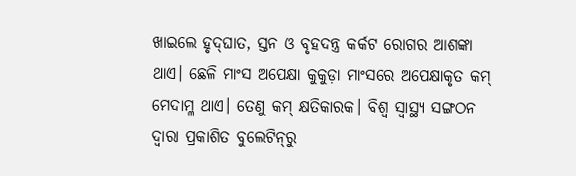ଖାଇଲେ ହୃଦ୍‌ଘାତ, ସ୍ତନ ଓ ବୃହଦନ୍ତ୍ର କର୍କଟ ରୋଗର ଆଶଙ୍କା ଥାଏ। ଛେଳି ମାଂସ ଅପେକ୍ଷା କୁକୁଡ଼ା ମାଂସରେ ଅପେକ୍ଷାକୃତ କମ୍‌ ମେଦାମ୍ଳ ଥାଏ। ତେଣୁ କମ୍‌ କ୍ଷତିକାରକ। ବିଶ୍ୱ ସ୍ବାସ୍ଥ୍ୟ ସଙ୍ଗଠନ ଦ୍ୱାରା ପ୍ରକାଶିତ ବୁଲେଟିନ୍‌ରୁ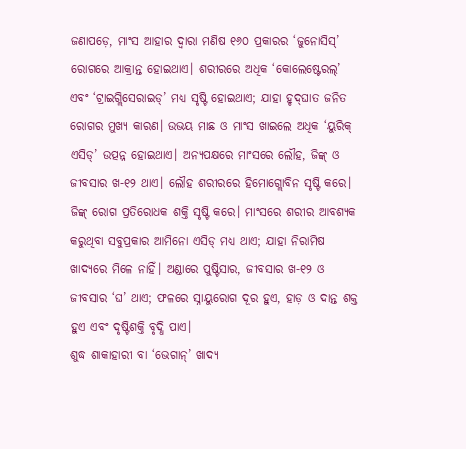ଜଣାପଡ଼େ, ମାଂସ ଆହାର ଦ୍ୱାରା ମଣିଷ ୧୬୦ ପ୍ରକାରର ‘ଜୁନୋସିସ୍‌’ ରୋଗରେ ଆକ୍ରାନ୍ତ ହୋଇଥାଏ। ଶରୀରରେ ଅଧିକ ‘କୋଲେଷ୍ଟେରଲ୍‌’ ଏବଂ ‘ଟ୍ରାଇଗ୍ଲିସେରାଇଡ୍‌’ ମଧ୍ୟ ସୃଷ୍ଟି ହୋଇଥାଏ; ଯାହା ହୃଦ୍‌ଘାତ ଜନିତ ରୋଗର ମୁଖ୍ୟ କାରଣ। ଉଭୟ ମାଛ ଓ ମାଂସ ଖାଇଲେ ଅଧିକ ‘ୟୁରିକ୍‌ ଏସିଡ୍‌’ ଉତ୍ପନ୍ନ ହୋଇଥାଏ। ଅନ୍ୟପକ୍ଷରେ ମାଂସରେ ଲୌହ, ଜିଙ୍କ୍‌ ଓ ଜୀବସାର ଖ-୧୨ ଥାଏ। ଲୌହ ଶରୀରରେ ହିମୋଗ୍ଲୋବିନ ସୃଷ୍ଟି କରେ। ଜିଙ୍କ୍‌ ରୋଗ ପ୍ରତିରୋଧକ ଶକ୍ତି ସୃଷ୍ଟି କରେ। ମାଂସରେ ଶରୀର ଆବଶ୍ୟକ କରୁଥିବା ସବୁପ୍ରକାର ଆମିନୋ ଏସିଡ୍‌ ମଧ୍ୟ ଥାଏ; ଯାହା ନିରାମିଷ ଖାଦ୍ୟରେ ମିଳେ ନାହିଁ। ଅଣ୍ଡାରେ ପୁଷ୍ଟିସାର, ଜୀବସାର ଖ-୧୨ ଓ ଜୀବସାର ‘ଘ’ ଥାଏ; ଫଳରେ ସ୍ନାୟୁରୋଗ ଦୂର ହୁଏ, ହାଡ଼ ଓ ଦାନ୍ତ ଶକ୍ତ ହୁଏ ଏବଂ ଦୃଷ୍ଟିଶକ୍ତି ବୃଦ୍ଧି ପାଏ।
ଶୁଦ୍ଧ ଶାକାହାରୀ ବା ‘ଭେଗାନ୍‌’ ଖାଦ୍ୟ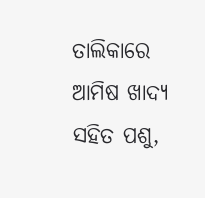ତାଲିକାରେ ଆମିଷ ଖାଦ୍ୟ ସହିତ ପଶୁ,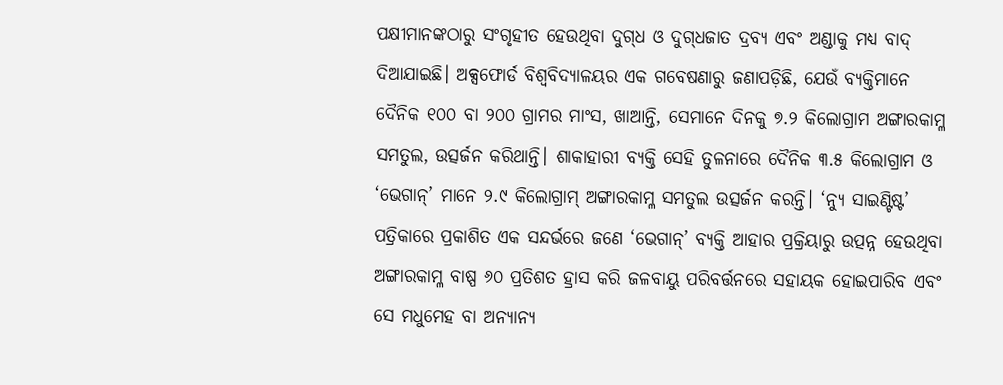ପକ୍ଷୀମାନଙ୍କଠାରୁ ସଂଗୃହୀତ ହେଉଥିବା ଦୁଗ୍‌ଧ ଓ ଦୁଗ୍‌ଧଜାତ ଦ୍ରବ୍ୟ ଏବଂ ଅଣ୍ଡାକୁ ମଧ୍ୟ ବାଦ୍‌ ଦିଆଯାଇଛି। ଅକ୍ସଫୋର୍ଡ ବିଶ୍ୱବିଦ୍ୟାଳୟର ଏକ ଗବେଷଣାରୁ ଜଣାପଡ଼ିଛି, ଯେଉଁ ବ୍ୟକ୍ତିମାନେ ଦୈନିକ ୧୦୦ ବା ୨୦୦ ଗ୍ରାମର ମାଂସ, ଖାଆନ୍ତି, ସେମାନେ ଦିନକୁ ୭.୨ କିଲୋଗ୍ରାମ ଅଙ୍ଗାରକାମ୍ଳ ସମତୁଲ, ଉତ୍ସର୍ଜନ କରିଥାନ୍ତି। ଶାକାହାରୀ ବ୍ୟକ୍ତି ସେହି ତୁଳନାରେ ଦୈନିକ ୩.୫ କିଲୋଗ୍ରାମ ଓ ‘ଭେଗାନ୍‌’ ମାନେ ୨.୯ କିଲୋଗ୍ରାମ୍‌ ଅଙ୍ଗାରକାମ୍ଳ ସମତୁଲ ଉତ୍ସର୍ଜନ କରନ୍ତି। ‘ନ୍ୟୁ ସାଇଣ୍ଟିଷ୍ଟ’ ପତ୍ରିକାରେ ପ୍ରକାଶିତ ଏକ ସନ୍ଦର୍ଭରେ ଜଣେ ‘ଭେଗାନ୍‌’ ବ୍ୟକ୍ତି ଆହାର ପ୍ରକ୍ରିୟାରୁ ଉତ୍ପନ୍ନ ହେଉଥିବା ଅଙ୍ଗାରକାମ୍ଳ ବାଷ୍ପ ୬୦ ପ୍ରତିଶତ ହ୍ରାସ କରି ଜଳବାୟୁ ପରିବର୍ତ୍ତନରେ ସହାୟକ ହୋଇପାରିବ ଏବଂ ସେ ମଧୁମେହ ବା ଅନ୍ୟାନ୍ୟ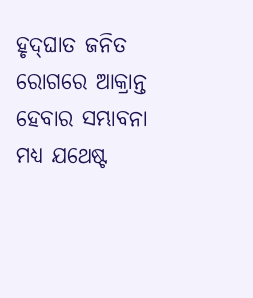ହୃଦ୍‌ଘାତ ଜନିତ ରୋଗରେ ଆକ୍ରାନ୍ତ ହେବାର ସମ୍ଭାବନା ମଧ୍ୟ ଯଥେଷ୍ଟ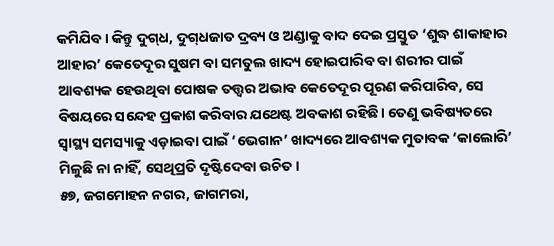କମିଯିବ। କିନ୍ତୁ ଦୁଗ୍‌ଧ, ଦୁଗ୍‌ଧଜାତ ଦ୍ରବ୍ୟ ଓ ଅଣ୍ଡାକୁ ବାଦ ଦେଇ ପ୍ରସ୍ତୁତ ‘ଶୁଦ୍ଧ ଶାକାହାର ଆହାର’ କେତେଦୂର ସୁଷମ ବା ସମତୁଲ ଖାଦ୍ୟ ହୋଇପାରିବ ବା ଶରୀର ପାଇଁ ଆବଶ୍ୟକ ହେଉଥିବା ପୋଷକ ତତ୍ତ୍ୱର ଅଭାବ କେତେଦୂର ପୂରଣ କରିପାରିବ, ସେ ବିଷୟରେ ସନ୍ଦେହ ପ୍ରକାଶ କରିବାର ଯଥେଷ୍ଟ ଅବକାଶ ରହିଛି। ତେଣୁ ଭବିଷ୍ୟତରେ ସ୍ବାସ୍ଥ୍ୟ ସମସ୍ୟାକୁ ଏଡ଼ାଇବା ପାଇଁ ‘ଭେଗାନ’ ଖାଦ୍ୟରେ ଆବଶ୍ୟକ ମୁତାବକ ‘କାଲୋରି’ ମିଳୁଛି ନା ନାହିଁ, ସେଥିପ୍ରତି ଦୃଷ୍ଟିଦେବା ଉଚିତ।
୫୭, ଜଗମୋହନ ନଗର, ଜାଗମରା,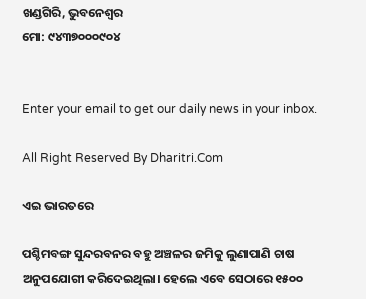ଖଣ୍ଡଗିରି, ଭୁବନେଶ୍ୱର
ମୋ: ୯୪୩୭୦୦୦୯୦୪


Enter your email to get our daily news in your inbox.

All Right Reserved By Dharitri.Com

ଏଇ ଭାରତରେ

ପଶ୍ଚିମବଙ୍ଗ ସୁନ୍ଦରବନର ବହୁ ଅଞ୍ଚଳର ଜମିକୁ ଲୁଣାପାଣି ଚାଷ ଅନୁପଯୋଗୀ କରିଦେଇଥିଲା। ହେଲେ ଏବେ ସେଠାରେ ୧୫୦୦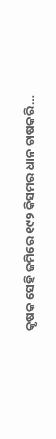କୃଷକ ସେହି ଜମିରେ ୧୯୨ କିସମର ଧାନ ଚାଷକରି…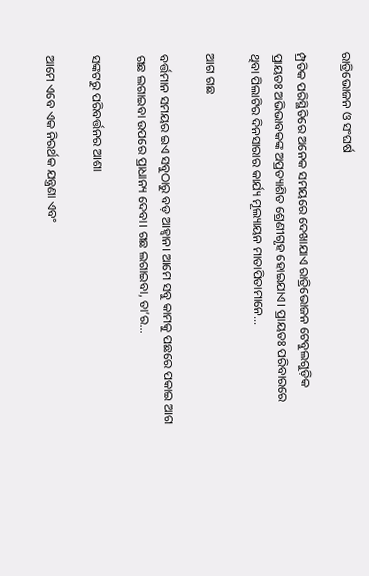ରାତ୍ରିଭୋଜନ ଓ ସଂଘର୍ଷ

ମ୍ପ୍ରତିକ ପରିସ୍ଥିତିରେ ଅନେକ ସମୟରେ ଦେଖାଯାଏ ରାତ୍ରିଭୋଜନ ଟେବୁଲଗୁଡ଼ିକ ପ୍ରାୟତଃ ଅଭିଭାବକଙ୍କ ଅପ୍ରତ୍ୟାଶିତ ଶ୍ରେଣୀଗୃହ ହୋଇଯାଏ। ପ୍ରାୟତଃ ପରିବାରରେ ଥିବା ପିଲାଟିର ଦିନସାରାର କାର୍ଯ୍ୟ ମୂଲ୍ୟାୟନ ମାତାପିତାମାନେ…

ଆଗ ଗଛ

ବର୍ତ୍ତମାନ ସମୟର ଇଏ ସବୁଠାରୁ ବଡ଼ ଆହ୍ବାନ। ଆମେ ସବୁ କାମକୁ ପଛରେ ପକାଇ ଆଗ ଗଛ ଲଗାଇବା ଉପରେ ପ୍ରାଧାନ୍ୟ ଦେବା। ଗଛ ଲଗାଇବା, ତା’ର…

ସଙ୍କଟରୁ ପରିବର୍ତ୍ତନର ଆଶା

ଆମେ ଏବେ ଏକ ନିରର୍ଥକ ଯନ୍ତ୍ରଣା ଏବଂ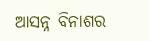ଆସନ୍ନ ବିନାଶର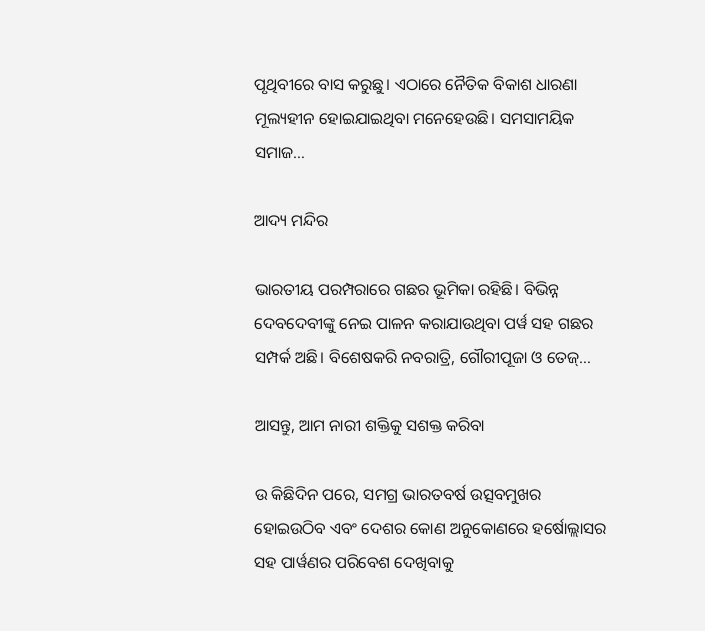ପୃଥିବୀରେ ବାସ କରୁଛୁ। ଏଠାରେ ନୈତିକ ବିକାଶ ଧାରଣା ମୂଲ୍ୟହୀନ ହୋଇଯାଇଥିବା ମନେହେଉଛି। ସମସାମୟିକ ସମାଜ…

ଆଦ୍ୟ ମନ୍ଦିର

ଭାରତୀୟ ପରମ୍ପରାରେ ଗଛର ଭୂମିକା ରହିଛି। ବିଭିନ୍ନ ଦେବଦେବୀଙ୍କୁ ନେଇ ପାଳନ କରାଯାଉଥିବା ପର୍ୱ ସହ ଗଛର ସମ୍ପର୍କ ଅଛି। ବିଶେଷକରି ନବରାତ୍ରି, ଗୌରୀପୂଜା ଓ ତେଜ୍‌…

ଆସନ୍ତୁ, ଆମ ନାରୀ ଶକ୍ତିକୁ ସଶକ୍ତ କରିବା

ଉ କିଛିଦିନ ପରେ, ସମଗ୍ର ଭାରତବର୍ଷ ଉତ୍ସବମୁଖର ହୋଇଉଠିବ ଏବଂ ଦେଶର କୋଣ ଅନୁକୋଣରେ ହର୍ଷୋଲ୍ଲାସର ସହ ପାର୍ୱଣର ପରିବେଶ ଦେଖିବାକୁ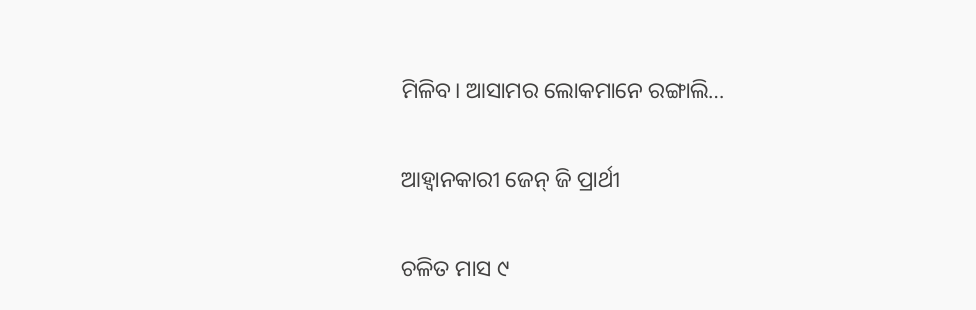ମିଳିବ। ଆସାମର ଲୋକମାନେ ରଙ୍ଗାଲି…

ଆହ୍ବାନକାରୀ ଜେନ୍‌ ଜି ପ୍ରାର୍ଥୀ

ଚଳିତ ମାସ ୯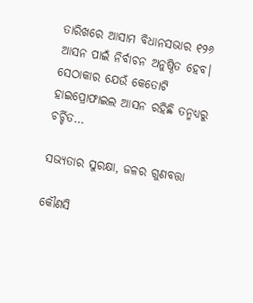ତାରିଖରେ ଆସାମ ବିଧାନସଭାର ୧୨୬ ଆସନ ପାଇଁ ନିର୍ବାଚନ ଅନୁଷ୍ଠିତ ହେବ। ସେଠାକାର ଯେଉଁ କେତୋଟି ହାଇପ୍ରୋଫାଇଲ ଆସନ ରହିଛି ତନ୍ମଧ୍ୟରୁ ଚର୍ଚ୍ଚିତ…

ସଭ୍ୟତାର ସୁରକ୍ଷା, ଜଳର ଗୁଣବତ୍ତା

କୌଣସି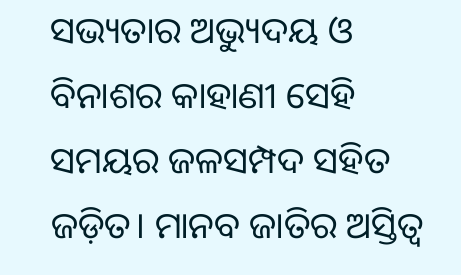ସଭ୍ୟତାର ଅଭ୍ୟୁଦୟ ଓ ବିନାଶର କାହାଣୀ ସେହି ସମୟର ଜଳସମ୍ପଦ ସହିତ ଜଡ଼ିତ। ମାନବ ଜାତିର ଅସ୍ତିତ୍ୱ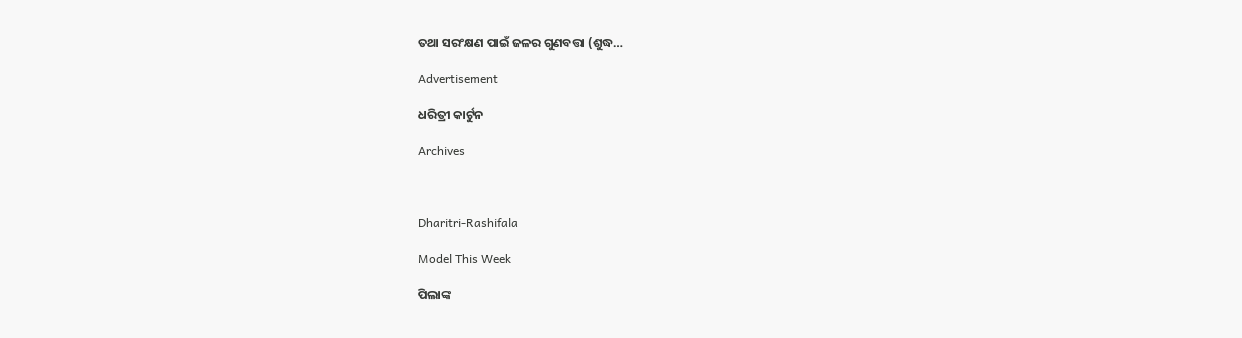ତଥା ସରଂକ୍ଷଣ ପାଇଁ ଜଳର ଗୁଣବତ୍ତା (ଶୁଦ୍ଧ…

Advertisement

ଧରିତ୍ରୀ କାର୍ଟୁନ

Archives



Dharitri-Rashifala

Model This Week

ପିଲାଙ୍କ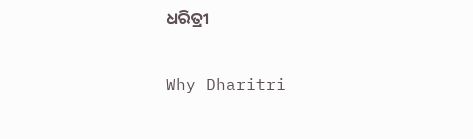ଧରିତ୍ରୀ

Why Dharitri